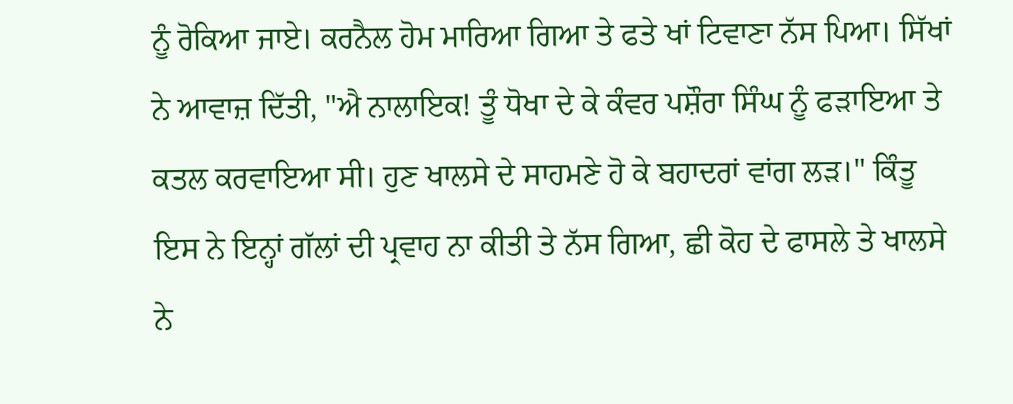ਨੂੰ ਰੋਕਿਆ ਜਾਏ। ਕਰਨੈਲ ਹੋਮ ਮਾਰਿਆ ਗਿਆ ਤੇ ਫਤੇ ਖਾਂ ਟਿਵਾਣਾ ਨੱਸ ਪਿਆ। ਸਿੱਖਾਂ ਨੇ ਆਵਾਜ਼ ਦਿੱਤੀ, "ਐ ਨਾਲਾਇਕ! ਤੂੰ ਧੋਖਾ ਦੇ ਕੇ ਕੰਵਰ ਪਸ਼ੌਰਾ ਸਿੰਘ ਨੂੰ ਫੜਾਇਆ ਤੇ ਕਤਲ ਕਰਵਾਇਆ ਸੀ। ਹੁਣ ਖਾਲਸੇ ਦੇ ਸਾਹਮਣੇ ਹੋ ਕੇ ਬਹਾਦਰਾਂ ਵਾਂਗ ਲੜ।" ਕਿੰਤੂ ਇਸ ਨੇ ਇਨ੍ਹਾਂ ਗੱਲਾਂ ਦੀ ਪ੍ਰਵਾਹ ਨਾ ਕੀਤੀ ਤੇ ਨੱਸ ਗਿਆ, ਛੀ ਕੋਹ ਦੇ ਫਾਸਲੇ ਤੇ ਖਾਲਸੇ ਨੇ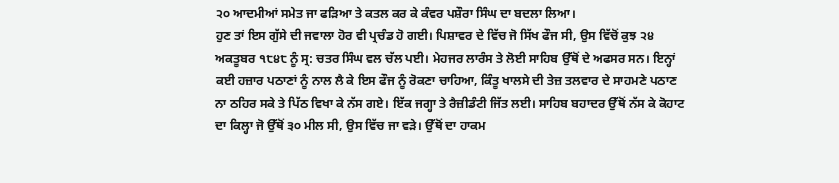੨੦ ਆਦਮੀਆਂ ਸਮੇਤ ਜਾ ਫੜਿਆ ਤੇ ਕਤਲ ਕਰ ਕੇ ਕੰਵਰ ਪਸ਼ੌਰਾ ਸਿੰਘ ਦਾ ਬਦਲਾ ਲਿਆ।
ਹੁਣ ਤਾਂ ਇਸ ਗੁੱਸੇ ਦੀ ਜਵਾਲਾ ਹੋਰ ਵੀ ਪ੍ਰਚੰਡ ਹੋ ਗਈ। ਪਿਸ਼ਾਵਰ ਦੇ ਵਿੱਚ ਜੋ ਸਿੱਖ ਫੌਜ ਸੀ, ਉਸ ਵਿੱਚੋਂ ਕੁਝ ੨੪ ਅਕਤੂਬਰ ੧੮੪੮ ਨੂੰ ਸ੍ਰ: ਚਤਰ ਸਿੰਘ ਵਲ ਚੱਲ ਪਈ। ਮੇਹਜਰ ਲਾਰੰਸ ਤੇ ਲੋਈ ਸਾਹਿਬ ਉੱਥੋਂ ਦੇ ਅਫਸਰ ਸਨ। ਇਨ੍ਹਾਂ ਕਈ ਹਜ਼ਾਰ ਪਠਾਣਾਂ ਨੂੰ ਨਾਲ ਲੈ ਕੇ ਇਸ ਫੌਜ ਨੂੰ ਰੋਕਣਾ ਚਾਹਿਆ, ਕਿੰਤੂ ਖਾਲਸੇ ਦੀ ਤੇਜ਼ ਤਲਵਾਰ ਦੇ ਸਾਹਮਣੇ ਪਠਾਣ ਨਾ ਠਹਿਰ ਸਕੇ ਤੇ ਪਿੱਠ ਵਿਖਾ ਕੇ ਨੱਸ ਗਏ। ਇੱਕ ਜਗ੍ਹਾ ਤੇ ਰੈਜ਼ੀਡੰਟੀ ਜਿੱਤ ਲਈ। ਸਾਹਿਬ ਬਹਾਦਰ ਉੱਥੋਂ ਨੱਸ ਕੇ ਕੋਹਾਟ ਦਾ ਕਿਲ੍ਹਾ ਜੋ ਉੱਥੋਂ ੩੦ ਮੀਲ ਸੀ, ਉਸ ਵਿੱਚ ਜਾ ਵੜੇ। ਉੱਥੋਂ ਦਾ ਹਾਕਮ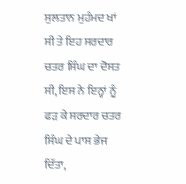ਸੁਲਤਾਨ ਮੁਹੰਮਦ ਖਾਂ ਸੀ ਤੇ ਇਹ ਸਰਦਾਰ ਚਤਰ ਸਿੰਘ ਦਾ ਦੋਸਤ ਸੀ, ਇਸ ਨੇ ਇਨ੍ਹਾਂ ਨੂੰ ਫੜ ਕੇ ਸਰਦਾਰ ਚਤਰ ਸਿੰਘ ਦੇ ਪਾਸ ਭੇਜ ਦਿੱਤਾ,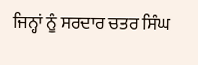ਜਿਨ੍ਹਾਂ ਨੂੰ ਸਰਦਾਰ ਚਤਰ ਸਿੰਘ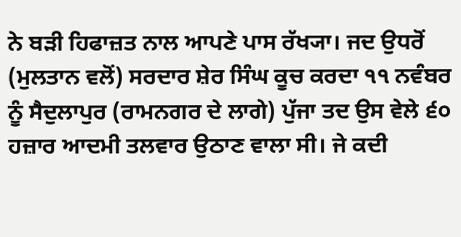ਨੇ ਬੜੀ ਹਿਫਾਜ਼ਤ ਨਾਲ ਆਪਣੇ ਪਾਸ ਰੱਖ੍ਯਾ। ਜਦ ਉਧਰੋਂ (ਮੁਲਤਾਨ ਵਲੋਂ) ਸਰਦਾਰ ਸ਼ੇਰ ਸਿੰਘ ਕੂਚ ਕਰਦਾ ੧੧ ਨਵੰਬਰ ਨੂੰ ਸੈਦੁਲਾਪੁਰ (ਰਾਮਨਗਰ ਦੇ ਲਾਗੇ) ਪੁੱਜਾ ਤਦ ਉਸ ਵੇਲੇ ੬੦ ਹਜ਼ਾਰ ਆਦਮੀ ਤਲਵਾਰ ਉਠਾਣ ਵਾਲਾ ਸੀ। ਜੇ ਕਦੀ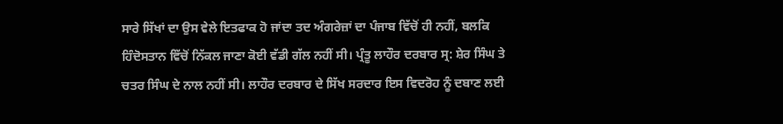ਸਾਰੇ ਸਿੱਖਾਂ ਦਾ ਉਸ ਵੇਲੇ ਇਤਫਾਕ ਹੋ ਜਾਂਦਾ ਤਦ ਅੰਗਰੇਜ਼ਾਂ ਦਾ ਪੰਜਾਬ ਵਿੱਚੋਂ ਹੀ ਨਹੀਂ, ਬਲਕਿ ਹਿੰਦੋਸਤਾਨ ਵਿੱਚੋਂ ਨਿੱਕਲ ਜਾਣਾ ਕੋਈ ਵੱਡੀ ਗੱਲ ਨਹੀਂ ਸੀ। ਪ੍ਰੰਤੂ ਲਾਹੌਰ ਦਰਬਾਰ ਸ੍ਰ: ਸ਼ੇਰ ਸਿੰਘ ਤੇ ਚਤਰ ਸਿੰਘ ਦੇ ਨਾਲ ਨਹੀਂ ਸੀ। ਲਾਹੌਰ ਦਰਬਾਰ ਦੇ ਸਿੱਖ ਸਰਦਾਰ ਇਸ ਵਿਦਰੋਹ ਨੂੰ ਦਬਾਣ ਲਈ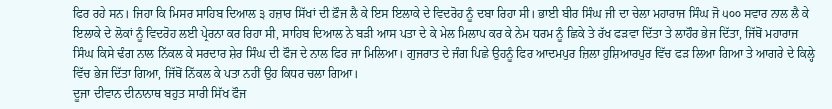ਫਿਰ ਰਹੇ ਸਨ। ਜਿਹਾ ਕਿ ਮਿਸਰ ਸਾਹਿਬ ਦਿਆਲ ੩ ਹਜ਼ਾਰ ਸਿੱਖਾਂ ਦੀ ਫ਼ੌਜ ਲੈ ਕੇ ਇਸ ਇਲਾਕੇ ਦੇ ਵਿਦਰੋਹ ਨੂੰ ਦਬਾ ਰਿਹਾ ਸੀ। ਭਾਈ ਬੀਰ ਸਿੰਘ ਜੀ ਦਾ ਚੇਲਾ ਮਹਾਰਾਜ ਸਿੰਘ ਜੋ ੫੦੦ ਸਵਾਰ ਨਾਲ ਲੈ ਕੇ ਇਲਾਕੇ ਦੇ ਲੋਕਾਂ ਨੂੰ ਵਿਦਰੋਹ ਲਈ ਪ੍ਰੇਰਨਾ ਕਰ ਰਿਹਾ ਸੀ, ਸਾਹਿਬ ਦਿਆਲ ਨੇ ਬੜੀ ਆਸ ਪਤਾ ਦੇ ਕੇ ਮੇਲ ਮਿਲਾਪ ਕਰ ਕੇ ਨੇਮ ਧਰਮ ਨੂੰ ਛਿਕੇ ਤੇ ਰੱਖ ਫੜਵਾ ਦਿੱਤਾ ਤੇ ਲਾਹੌਰ ਭੇਜ ਦਿੱਤਾ, ਜਿੱਥੋਂ ਮਹਾਰਾਜ ਸਿੰਘ ਕਿਸੇ ਢੰਗ ਨਾਲ ਨਿੱਕਲ ਕੇ ਸਰਦਾਰ ਸ਼ੇਰ ਸਿੰਘ ਦੀ ਫੌਜ ਦੇ ਨਾਲ ਫਿਰ ਜਾ ਮਿਲਿਆ। ਗੁਜਰਾਤ ਦੇ ਜੰਗ ਪਿਛੇ ਉਹਨੂੰ ਫਿਰ ਆਦਮਪੁਰ ਜ਼ਿਲਾ ਹੁਸ਼ਿਆਰਪੁਰ ਵਿੱਚ ਫੜ ਲਿਆ ਗਿਆ ਤੇ ਆਗਰੇ ਦੇ ਕਿਲ੍ਹੇ ਵਿੱਚ ਭੇਜ ਦਿੱਤਾ ਗਿਆ, ਜਿੱਥੋਂ ਨਿੱਕਲ ਕੇ ਪਤਾ ਨਹੀਂ ਉਹ ਕਿਧਰ ਚਲਾ ਗਿਆ।
ਦੂਜਾ ਦੀਵਾਨ ਦੀਨਾਨਾਥ ਬਹੁਤ ਸਾਰੀ ਸਿੱਖ ਫੌਜ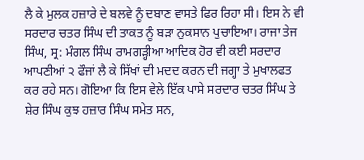ਲੈ ਕੇ ਮੁਲਕ ਹਜ਼ਾਰੇ ਦੇ ਬਲਵੇ ਨੂੰ ਦਬਾਣ ਵਾਸਤੇ ਫਿਰ ਰਿਹਾ ਸੀ। ਇਸ ਨੇ ਵੀ ਸਰਦਾਰ ਚਤਰ ਸਿੰਘ ਦੀ ਤਾਕਤ ਨੂੰ ਬੜਾ ਨੁਕਸਾਨ ਪੁਚਾਇਆ। ਰਾਜਾ ਤੇਜ ਸਿੰਘ, ਸ੍ਰ: ਮੰਗਲ ਸਿੰਘ ਰਾਮਗੜ੍ਹੀਆ ਆਦਿਕ ਹੋਰ ਵੀ ਕਈ ਸਰਦਾਰ ਆਪਣੀਆਂ ੨ ਫੌਜਾਂ ਲੈ ਕੇ ਸਿੱਖਾਂ ਦੀ ਮਦਦ ਕਰਨ ਦੀ ਜਗ੍ਹਾ ਤੇ ਮੁਖਾਲਫਤ ਕਰ ਰਹੇ ਸਨ। ਗੋਇਆ ਕਿ ਇਸ ਵੇਲੇ ਇੱਕ ਪਾਸੇ ਸਰਦਾਰ ਚਤਰ ਸਿੰਘ ਤੇ ਸ਼ੇਰ ਸਿੰਘ ਕੁਝ ਹਜ਼ਾਰ ਸਿੰਘ ਸਮੇਤ ਸਨ,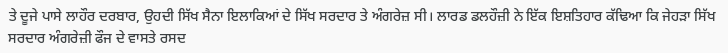ਤੇ ਦੂਜੇ ਪਾਸੇ ਲਾਹੌਰ ਦਰਬਾਰ, ਉਹਦੀ ਸਿੱਖ ਸੈਨਾ ਇਲਾਕਿਆਂ ਦੇ ਸਿੱਖ ਸਰਦਾਰ ਤੇ ਅੰਗਰੇਜ਼ ਸੀ। ਲਾਰਡ ਡਲਹੌਜ਼ੀ ਨੇ ਇੱਕ ਇਸ਼ਤਿਹਾਰ ਕੱਢਿਆ ਕਿ ਜੇਹੜਾ ਸਿੱਖ ਸਰਦਾਰ ਅੰਗਰੇਜ਼ੀ ਫੌਜ ਦੇ ਵਾਸਤੇ ਰਸਦ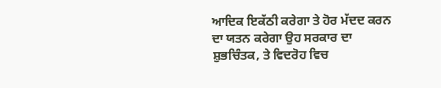ਆਦਿਕ ਇਕੱਠੀ ਕਰੇਗਾ ਤੇ ਹੋਰ ਮੱਦਦ ਕਰਨ ਦਾ ਯਤਨ ਕਰੇਗਾ ਉਹ ਸਰਕਾਰ ਦਾ ਸ਼ੁਭਚਿੰਤਕ, ਤੇ ਵਿਦਰੋਹ ਵਿਚ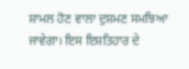ਸ਼ਾਮਲ ਹੋਣ ਵਾਲਾ ਦੁਸ਼ਮਣ ਸਮਝਿਆ ਜਾਵੇਗਾ। ਇਸ ਇਸ਼ਤਿਹਾਰ ਦੇ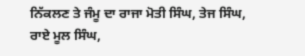ਨਿੱਕਲਣ ਤੇ ਜੰਮੂ ਦਾ ਰਾਜਾ ਮੋਤੀ ਸਿੰਘ, ਤੇਜ ਸਿੰਘ, ਰਾਏ ਮੂਲ ਸਿੰਘ,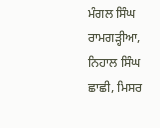ਮੰਗਲ ਸਿੰਘ ਰਾਮਗੜ੍ਹੀਆ, ਨਿਹਾਲ ਸਿੰਘ ਛਾਛੀ, ਮਿਸਰ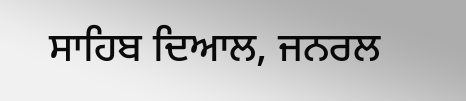ਸਾਹਿਬ ਦਿਆਲ, ਜਨਰਲ